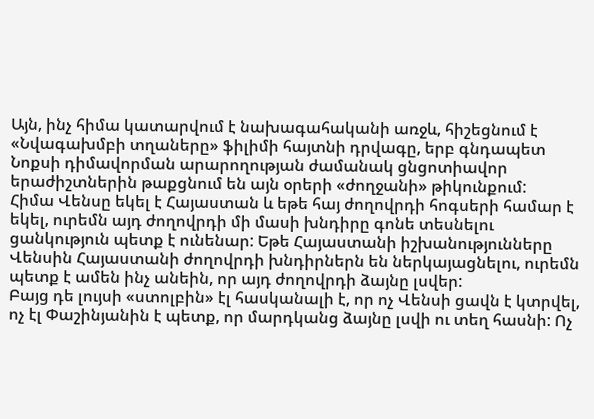Այն, ինչ հիմա կատարվում է նախագահականի առջև, հիշեցնում է «Նվագախմբի տղաները» ֆիլիմի հայտնի դրվագը, երբ գնդապետ Նոքսի դիմավորման արարողության ժամանակ ցնցոտիավոր երաժիշտներին թաքցնում են այն օրերի «ժողջանի» թիկունքում:
Հիմա Վենսը եկել է Հայաստան և եթե հայ ժողովրդի հոգսերի համար է եկել, ուրեմն այդ ժողովրդի մի մասի խնդիրը գոնե տեսնելու ցանկություն պետք է ունենար: Եթե Հայաստանի իշխանությունները Վենսին Հայաստանի ժողովրդի խնդիրներն են ներկայացնելու, ուրեմն պետք է ամեն ինչ անեին, որ այդ ժողովրդի ձայնը լսվեր:
Բայց դե լույսի «ստոլբին» էլ հասկանալի է, որ ոչ Վենսի ցավն է կտրվել, ոչ էլ Փաշինյանին է պետք, որ մարդկանց ձայնը լսվի ու տեղ հասնի: Ոչ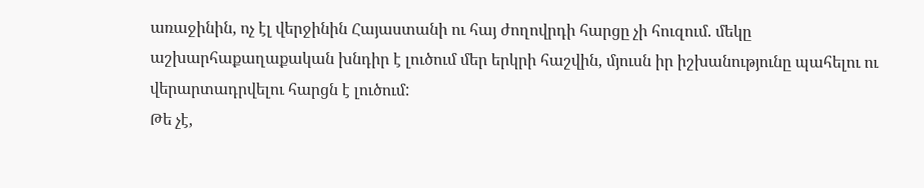առաջինին, ոչ էլ վերջինին Հայաստանի ու հայ ժողովրդի հարցը չի հուզում. մեկը աշխարհաքաղաքական խնդիր է լուծում մեր երկրի հաշվին, մյուսն իր իշխանությունը պահելու ու վերարտադրվելու հարցն է լուծում:
Թե չէ,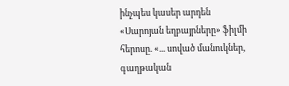ինչպես կասեր արդեն «Սարոյան եղբայրները» ֆիլմի հերոսը. «... սոված մանուկներ, գաղթական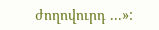ժողովուրդ ...»: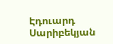Էդուարդ Սարիբեկյան